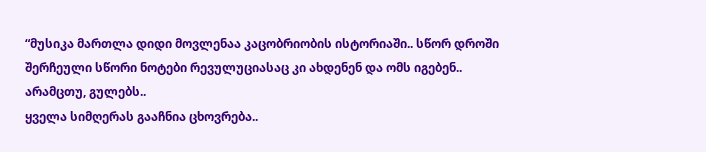“მუსიკა მართლა დიდი მოვლენაა კაცობრიობის ისტორიაში.. სწორ დროში შერჩეული სწორი ნოტები რევულუციასაც კი ახდენენ და ომს იგებენ.. არამცთუ, გულებს..
ყველა სიმღერას გააჩნია ცხოვრება..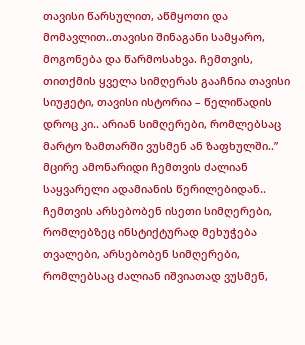თავისი წარსულით, აწმყოთი და მომავლით..თავისი შინაგანი სამყარო, მოგონება და წარმოსახვა. ჩემთვის, თითქმის ყველა სიმღერას გააჩნია თავისი სიუჟეტი, თავისი ისტორია – წელიწადის დროც კი.. არიან სიმღერები, რომლებსაც მარტო ზამთარში ვუსმენ ან ზაფხულში..”
მცირე ამონარიდი ჩემთვის ძალიან საყვარელი ადამიანის წერილებიდან..
ჩემთვის არსებობენ ისეთი სიმღერები, რომლებზეც ინსტიქტურად მეხუჭება თვალები, არსებობენ სიმღერები, რომლებსაც ძალიან იშვიათად ვუსმენ,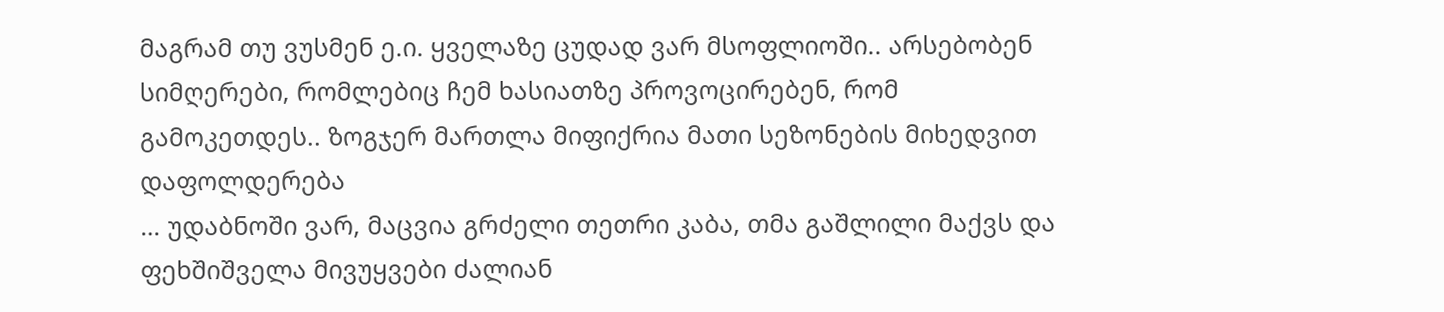მაგრამ თუ ვუსმენ ე.ი. ყველაზე ცუდად ვარ მსოფლიოში.. არსებობენ სიმღერები, რომლებიც ჩემ ხასიათზე პროვოცირებენ, რომ გამოკეთდეს.. ზოგჯერ მართლა მიფიქრია მათი სეზონების მიხედვით დაფოლდერება
… უდაბნოში ვარ, მაცვია გრძელი თეთრი კაბა, თმა გაშლილი მაქვს და ფეხშიშველა მივუყვები ძალიან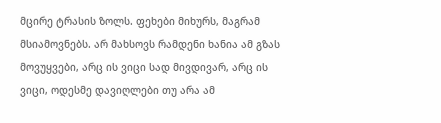მცირე ტრასის ზოლს. ფეხები მიხურს, მაგრამ მსიამოვნებს. არ მახსოვს რამდენი ხანია ამ გზას მოვუყვები, არც ის ვიცი სად მივდივარ, არც ის ვიცი, ოდესმე დავიღლები თუ არა ამ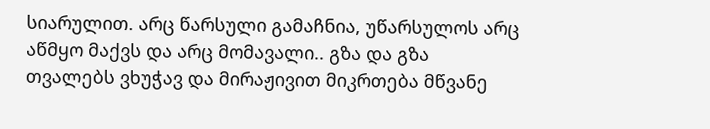სიარულით. არც წარსული გამაჩნია, უწარსულოს არც აწმყო მაქვს და არც მომავალი.. გზა და გზა თვალებს ვხუჭავ და მირაჟივით მიკრთება მწვანე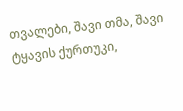თვალები, შავი თმა, შავი ტყავის ქურთუკი,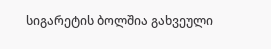სიგარეტის ბოლშია გახვეული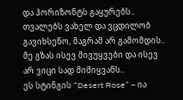და ჰორიზონტს გაყურებს.. თვალებს ვახელ და ვცდილობ გავიხსენო, მაგრამ არ გამომდის.. მე გზას ისევ მივუყვები და ისევ არ ვიცი სად მიმიყვანს..
ეს სტინგის “Desert Rose” – ია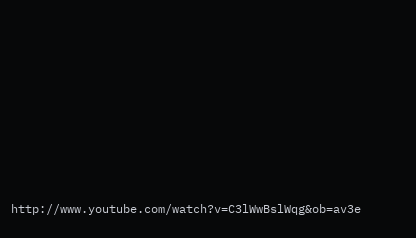http://www.youtube.com/watch?v=C3lWwBslWqg&ob=av3e